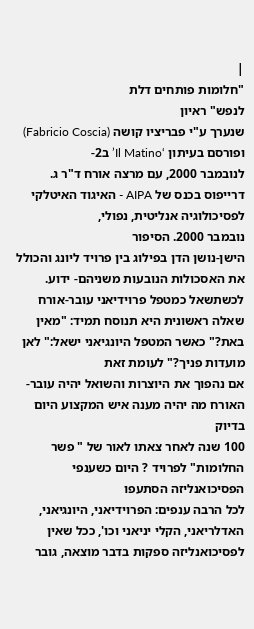|
"חלומות פותחים דלת
לנפש" ראיון
שנערך ע"י פבריציו קושה (Fabricio Coscia) ופורסם בעיתון ‘Il Matino’ ב2-
לנובמבר 2000, עם מרצה אורח ד"ר ג. דרייפוס בכנס של AIPA - האיגוד האיטלקי לפסיכולוגיה אנליטית, נפולי,
נובמבר 2000. הסיפור
הישן-נושן הדן בפילוג בין פרויד ליונג והכולל את האסכולות הנובעות משניהם- ידוע.
לכשתשאל כמטפל פרוידיאני עובר-אורח שאלה ראשונית היא תנוסח תמיד: "מאין
באת?" כאשר המטפל היונגיאני ישאל:" לאן מועדות פניך?" לעומת זאת
אם נהפוך את היוצרות והשואל יהיה עובר-האורח מה יהיה מענה איש המקצוע היום בדיוק
100 שנה לאחר צאתו לאור של " פשר החלומות" לפרויד ? היום כשענפי הפסיכואנליזה הסתעפו
לכל הרבה ענפים: הפרוידיאני, היונגיאני, האדלריאני, הקלי יניאני וכו', ככל שאין
לפסיכואנליזה ספקות בדבר מוצאה, גובר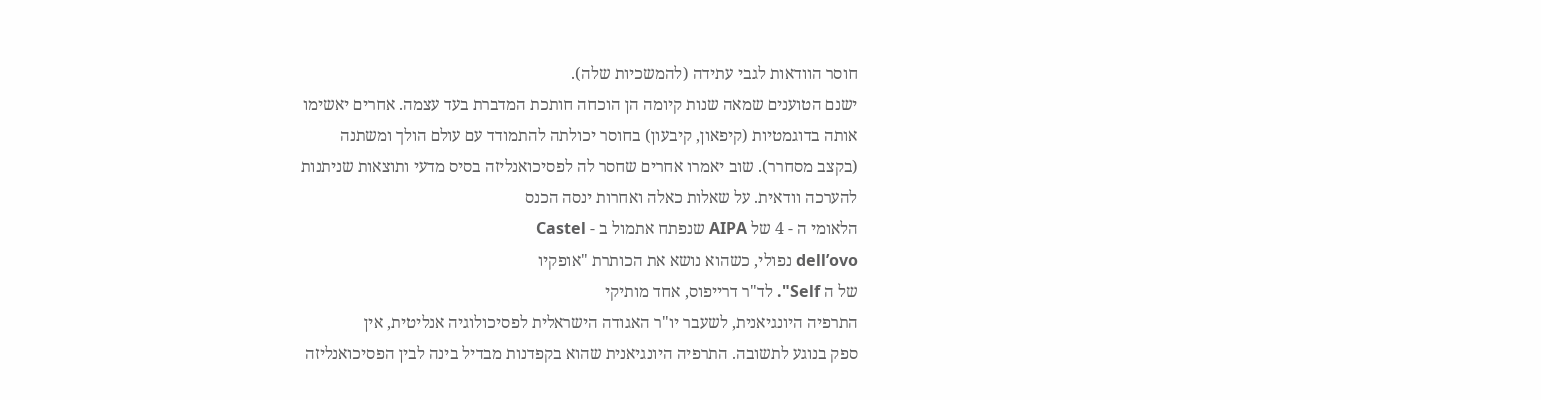חוסר הוודאות לגבי עתידה (להמשכיות שלה).
ישנם הטוענים שמאה שנות קיומה הן הוכחה חותכת המדברת בעד עצמה. אחרים יאשימו
אותה בדוגמטיות (קיפאון, קיבעון) בחוסר יכולתה להתמודד עם עולם הולך ומשתנה
(בקצב מסחרר). שוב יאמרו אחרים שחסר לה לפסיכואנליזה בסיס מדעי ותוצאות שניתנות
להערכה וודאית. על שאלות כאלה ואחרות ינסה הכנס
הלאומי ה - 4 של AIPA שנפתח אתמול ב - Castel
dell’ovo נפולי, כשהוא נושא את הכותרת "אופקיו
של ה Self". לד"ר דרייפוס, אחד מותיקי
התרפיה היונגיאנית, לשעבר יו"ר האגודה הישראלית לפסיכולוגיה אנליטית, אין
ספק בנוגע לתשובה. התרפיה היונגיאנית שהוא בקפדנות מבדיל בינה לבין הפסיכואנליזה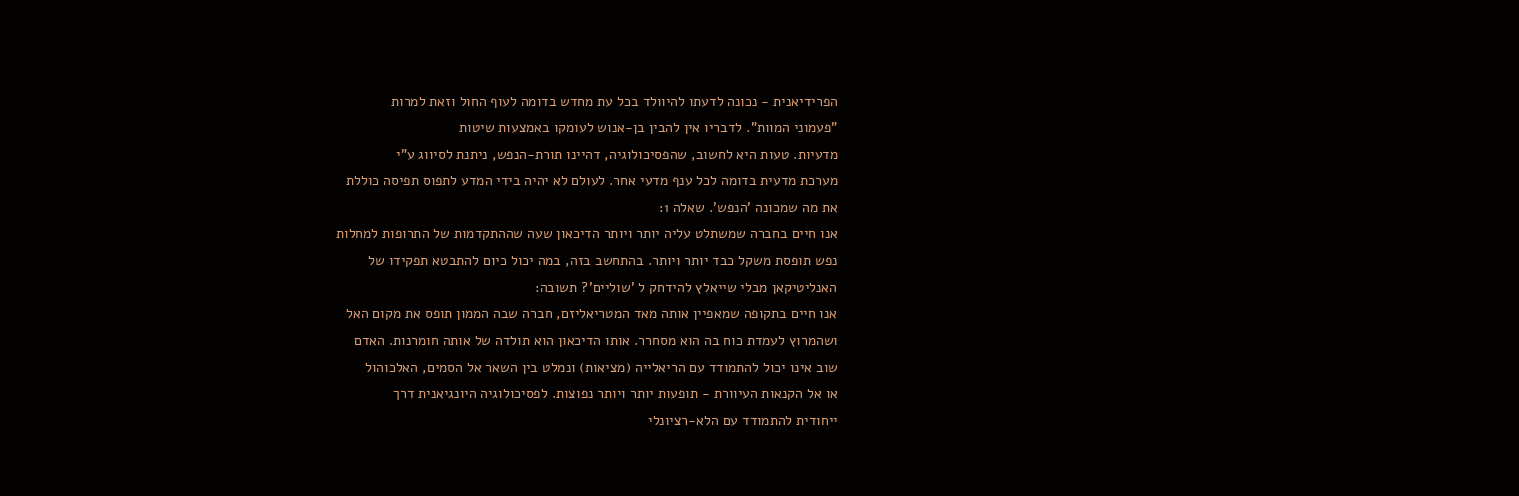הפרידיאנית - נכונה לדעתו להיוולד בכל עת מחדש בדומה לעוף החול וזאת למרות
"פעמוני המוות". לדבריו אין להבין בן-אנוש לעומקו באמצעות שיטות
מדעיות. טעות היא לחשוב, שהפסיכולוגיה, דהיינו תורת-הנפש, ניתנת לסיווג ע"י
מערכת מדעית בדומה לכל ענף מדעי אחר. לעולם לא יהיה בידי המדע לתפוס תפיסה כוללת
את מה שמכונה 'הנפש'. שאלה 1:
אנו חיים בחברה שמשתלט עליה יותר ויותר הדיכאון שעה שההתקדמות של התרופות למחלות
נפש תופסת משקל כבד יותר ויותר. בהתחשב בזה, במה יכול כיום להתבטא תפקידו של
האנליטיקאן מבלי שייאלץ להידחק ל 'שוליים'? תשובה:
אנו חיים בתקופה שמאפיין אותה מאד המטריאליזם, חברה שבה הממון תופס את מקום האל
ושהמרוץ לעמדת כוח בה הוא מסחרר. אותו הדיכאון הוא תולדה של אותה חומרנות. האדם
שוב אינו יכול להתמודד עם הריאלייה (מציאות) ונמלט בין השאר אל הסמים, האלכוהול
או אל הקנאות העיוורת - תופעות יותר ויותר נפוצות. לפסיכולוגיה היונגיאנית דרך
ייחודית להתמודד עם הלא-רציונלי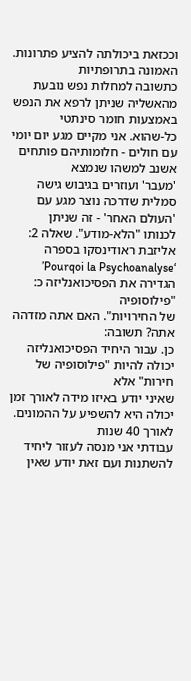וככזאת ביכולתה להציע פתרונות. האמונה בתרופתיות
כתשובה למחלות נפש נובעת מהאשליה שניתן לרפא את הנפש באמצעות חומר סינתטי
כל-שהוא. אני מקיים מגע יום יומי עם חולים - חלומותיהם פותחים אשנב למשהו שנמצא
'מעבר' ועוזרים בגיבוש גישה סמלית שדרכה נוצר מגע עם 'העולם האחר' - זה שניתן
לכנותו "הלא-מודע". שאלה 2:
אליזבת ראודינסקו בספרה ‘Pourqoi la Psychoanalyse’ הגדירה את הפסיכואנליזה כ: "פילוסופיה
של החירויות". האם אתה מזדהה אתה? תשובה:
כן. עבור היחיד הפסיכואנליזה יכולה להיות "פילוסופיה של חירות" אלא
שאיני יודע באיזו מידה לאורך זמן יכולה היא להשפיע על ההמונים. לאורך 40 שנות
עבודתי אני מנסה לעזור ליחיד להשתנות ועם זאת יודע שאין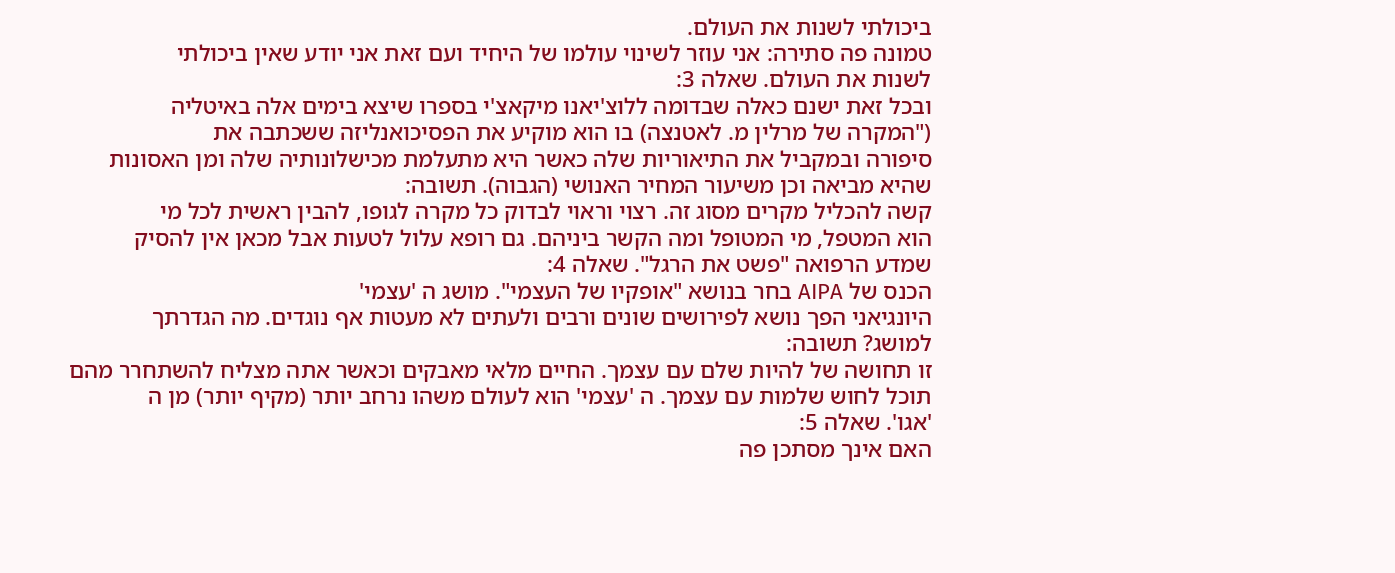ביכולתי לשנות את העולם.
טמונה פה סתירה: אני עוזר לשינוי עולמו של היחיד ועם זאת אני יודע שאין ביכולתי
לשנות את העולם. שאלה 3:
ובכל זאת ישנם כאלה שבדומה ללוצ'יאנו מיקאצ'י בספרו שיצא בימים אלה באיטליה
("המקרה של מרלין מ. לאטנצה) בו הוא מוקיע את הפסיכואנליזה ששכתבה את
סיפורה ובמקביל את התיאוריות שלה כאשר היא מתעלמת מכישלונותיה שלה ומן האסונות
שהיא מביאה וכן משיעור המחיר האנושי (הגבוה). תשובה:
קשה להכליל מקרים מסוג זה. רצוי וראוי לבדוק כל מקרה לגופו, להבין ראשית לכל מי
הוא המטפל, מי המטופל ומה הקשר ביניהם. גם רופא עלול לטעות אבל מכאן אין להסיק
שמדע הרפואה "פשט את הרגל". שאלה 4:
הכנס של AIPA בחר בנושא "אופקיו של העצמי". מושג ה 'עצמי'
היונגיאני הפך נושא לפירושים שונים ורבים ולעתים לא מעטות אף נוגדים. מה הגדרתך
למושג? תשובה:
זו תחושה של להיות שלם עם עצמך. החיים מלאי מאבקים וכאשר אתה מצליח להשתחרר מהם
תוכל לחוש שלמות עם עצמך. ה 'עצמי' הוא לעולם משהו נרחב יותר (מקיף יותר) מן ה
'אגו'. שאלה 5:
האם אינך מסתכן פה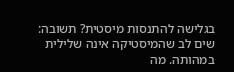בגלישה להתנסות מיסטית? תשובה:
שים לב שהמיסטיקה אינה שלילית במהותה. מה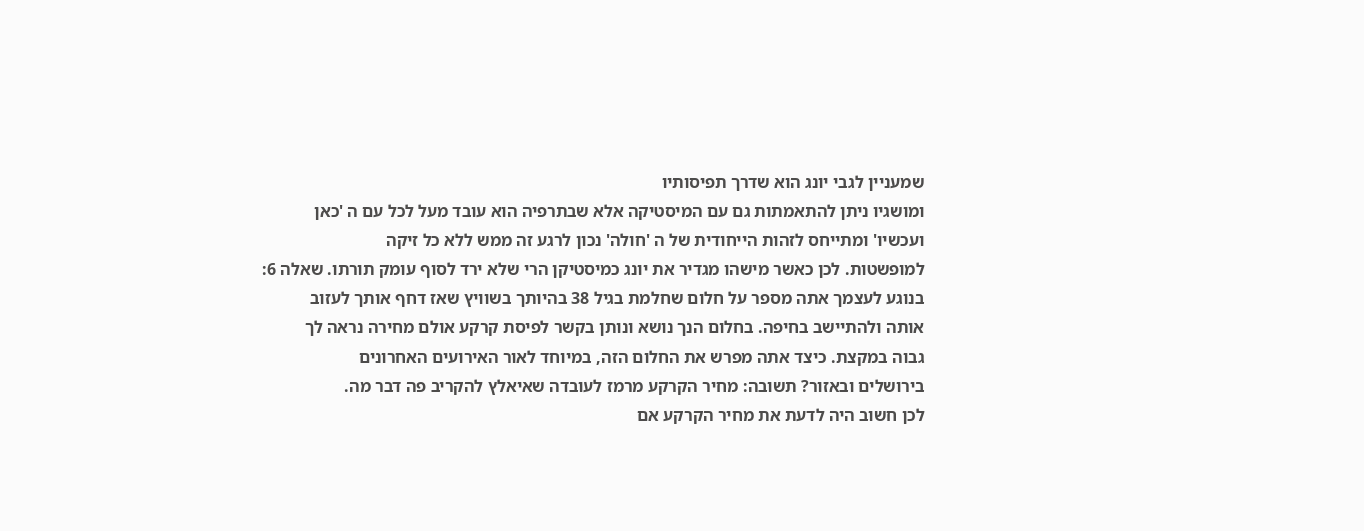שמעניין לגבי יונג הוא שדרך תפיסותיו
ומושגיו ניתן להתאמתות גם עם המיסטיקה אלא שבתרפיה הוא עובד מעל לכל עם ה 'כאן
ועכשיו' ומתייחס לזהות הייחודית של ה 'חולה' נכון לרגע זה ממש ללא כל זיקה
למופשטות. לכן כאשר מישהו מגדיר את יונג כמיסטיקן הרי שלא ירד לסוף עומק תורתו. שאלה 6:
בנוגע לעצמך אתה מספר על חלום שחלמת בגיל 38 בהיותך בשוויץ שאז דחף אותך לעזוב
אותה ולהתיישב בחיפה. בחלום הנך נושא ונותן בקשר לפיסת קרקע אולם מחירה נראה לך
גבוה במקצת. כיצד אתה מפרש את החלום הזה, במיוחד לאור האירועים האחרונים
בירושלים ובאזור? תשובה: מחיר הקרקע מרמז לעובדה שאיאלץ להקריב פה דבר מה.
לכן חשוב היה לדעת את מחיר הקרקע אם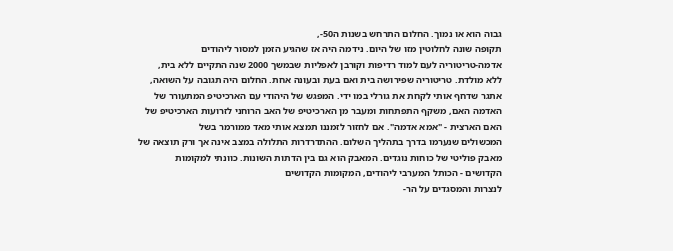גבוה הוא או נמוך. החלום התרחש בשנות ה50-,
תקופה שונה לחלוטין מזו של היום. נידמה היה אז שהגיע הזמן למסור ליהודים
אדמה-טריטוריה לעם למוד רדיפות וקורבן לאפליות שבמשך 2000 שנה התקיים ללא בית,
ללא מולדת. טריטוריה שפירושה בית ואם בעת ובעונה אחת. החלום היה תגובה על השואה,
אתגר שדחף אותי לקחת את גורלי במו ידי. המפגש של היהודי עם הארכיטיפ המתעורר של
האדמה האם, משקף התפתחות ומעבר מן הארכיטיפ של האב הרוחני לזרועות הארכיטיפ של
האם הארצית - "אמא אדמה". אם לחזור לזמננו תמצא אותי מאד ממורמר בשל
המכשולים שנערמו בדרך בתהליך השלום. ההתדרדרות התלולה במצב אינה אך ורק תוצאה של
מאבק פוליטי של כוחות נוגדים. המאבק הוא גם בין הדתות השונות. כוונתי למקומות
הקדושים - הכותל המערבי ליהודים, המקומות הקדושים
לנצרות והמסגדים על הר-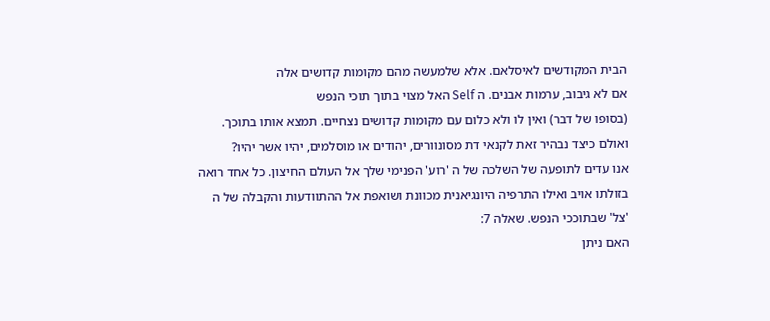הבית המקודשים לאיסלאם. אלא שלמעשה מהם מקומות קדושים אלה
אם לא גיבוב, ערמות אבנים. ה Self האל מצוי בתוך תוכי הנפש
(בסופו של דבר) ואין לו ולא כלום עם מקומות קדושים נצחיים. תמצא אותו בתוכך.
ואולם כיצד נבהיר זאת לקנאי דת מסונוורים, יהודים או מוסלמים, יהיו אשר יהיו?
אנו עדים לתופעה של השלכה של ה 'רוע' הפנימי שלך אל העולם החיצון. כל אחד רואה
בזולתו אויב ואילו התרפיה היונגיאנית מכוונת ושואפת אל ההתוודעות והקבלה של ה
'צל' שבתוככי הנפש. שאלה 7:
האם ניתן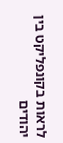לראות בקונפליקט בין יהודים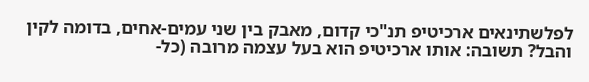לפלשתינאים ארכיטיפ תנ"כי קדום, מאבק בין שני עמים-אחים, בדומה לקין
והבל? תשובה: אותו ארכיטיפ הוא בעל עצמה מרובה (כל-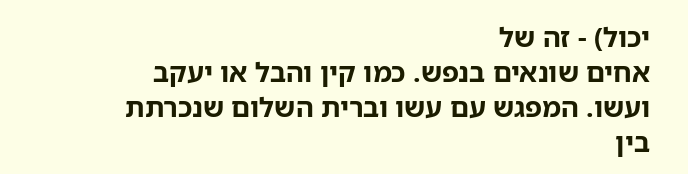יכול) - זה של
אחים שונאים בנפש. כמו קין והבל או יעקב ועשו. המפגש עם עשו וברית השלום שנכרתת
בין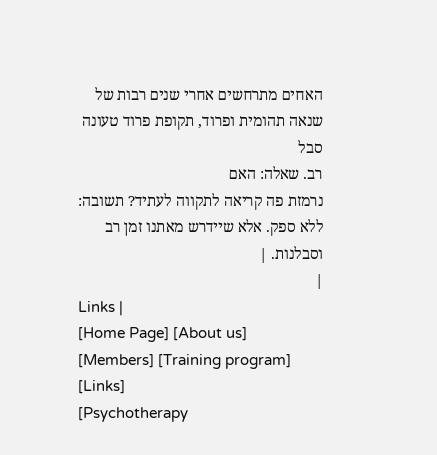האחים מתרחשים אחרי שנים רבות של שנאה תהומית ופרוד, תקופת פרוד טעונה סבל
רב. שאלה: האם
נרמזת פה קריאה לתקווה לעתיד? תשובה:
ללא ספק. אלא שיידרש מאתנו זמן רב וסבלנות. |
|
Links |
[Home Page] [About us] [Members] [Training program] [Links]
[Psychotherapy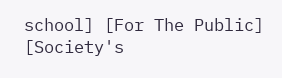school] [For The Public] [Society's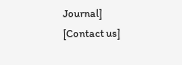Journal] [Contact us]